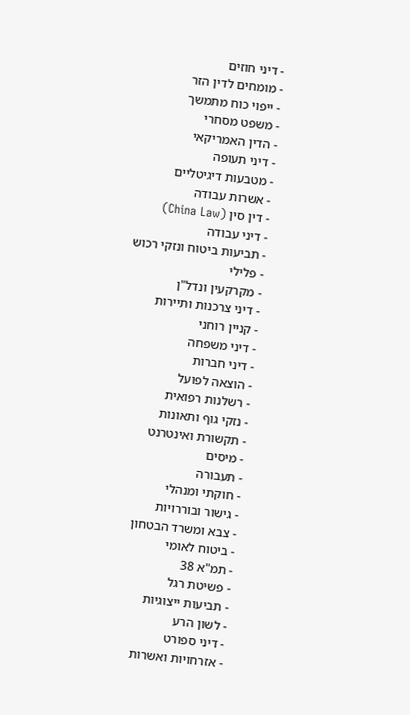- דיני חוזים
- מומחים לדין הזר
- ייפוי כוח מתמשך
- משפט מסחרי
- הדין האמריקאי
- דיני תעופה
- מטבעות דיגיטליים
- אשרות עבודה
- דין סין (China Law)
- דיני עבודה
- תביעות ביטוח ונזקי רכוש
- פלילי
- מקרקעין ונדל"ן
- דיני צרכנות ותיירות
- קניין רוחני
- דיני משפחה
- דיני חברות
- הוצאה לפועל
- רשלנות רפואית
- נזקי גוף ותאונות
- תקשורת ואינטרנט
- מיסים
- תעבורה
- חוקתי ומנהלי
- גישור ובוררויות
- צבא ומשרד הבטחון
- ביטוח לאומי
- תמ"א 38
- פשיטת רגל
- תביעות ייצוגיות
- לשון הרע
- דיני ספורט
- אזרחויות ואשרות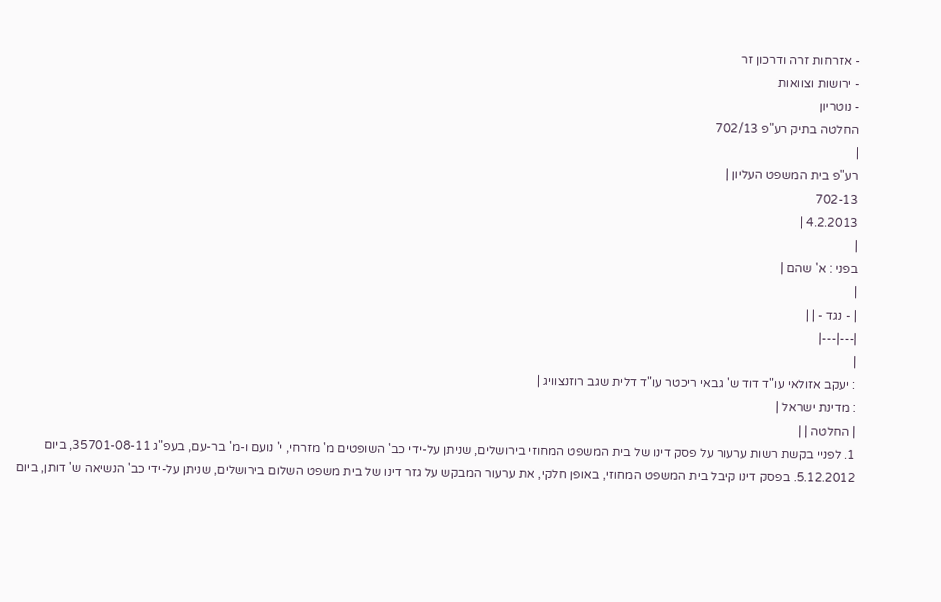- אזרחות זרה ודרכון זר
- ירושות וצוואות
- נוטריון
החלטה בתיק רע"פ 702/13
|
רע"פ בית המשפט העליון |
702-13
4.2.2013 |
|
בפני : א' שהם |
|
| - נגד - | |
|---|---|
|
: יעקב אזולאי עו"ד דוד ש' גבאי ריכטר עו"ד דלית שגב רוזנצוויג |
: מדינת ישראל |
| החלטה | |
1. לפניי בקשת רשות ערעור על פסק דינו של בית המשפט המחוזי בירושלים, שניתן על-ידי כב' השופטים מ' מזרחי, י' נועם ו-מ' בר-עם, בעפ"ג 35701-08-11, ביום 5.12.2012. בפסק דינו קיבל בית המשפט המחוזי, באופן חלקי, את ערעור המבקש על גזר דינו של בית משפט השלום בירושלים, שניתן על-ידי כב' הנשיאה ש' דותן, ביום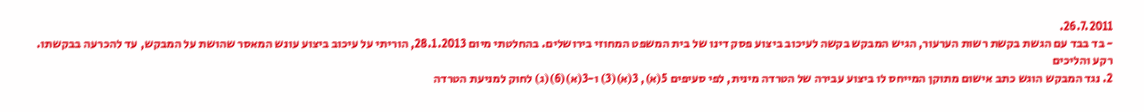26.7.2011.
- בד בבד עם הגשת בקשת רשות הערעור, הגיש המבקש בקשה לעיכוב ביצוע פסק דינו של בית המשפט המחוזי בירושלים. בהחלטתי מיום 28.1.2013, הוריתי על עיכוב ביצוע עונש המאסר שהושת על המבקש, עד להכרעה בבקשתו.
רקע והליכים
2. נגד המבקש הוגש כתב אישום מתוקן המייחס לו ביצוע עבירה של הטרדה מינית, לפי סעיפים 5(א), 3(א)(3) ו-3(א)(6)(ג) לחוק למניעת הטרדה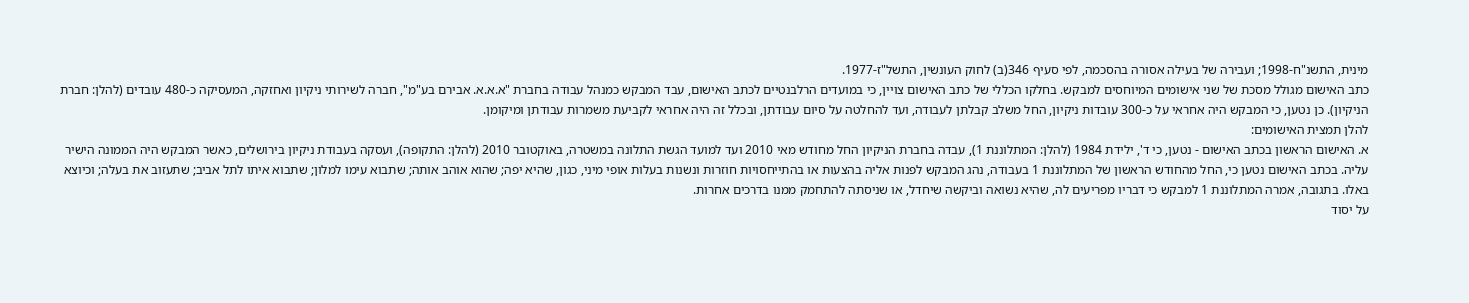מינית, התשנ"ח-1998; ועבירה של בעילה אסורה בהסכמה, לפי סעיף 346(ב) לחוק העונשין, התשל"ז-1977.
כתב האישום מגולל מסכת של שני אישומים המיוחסים למבקש. בחלקו הכללי של כתב האישום צויין, כי במועדים הרלבנטיים לכתב האישום, עבד המבקש כמנהל עבודה בחברת "א.א.א. אבירם בע"מ", חברה לשירותי ניקיון ואחזקה, המעסיקה כ-480 עובדים (להלן: חברת הניקיון). כן נטען, כי המבקש היה אחראי על כ-300 עובדות ניקיון, החל משלב קבלתן לעבודה, ועד להחלטה על סיום עבודתן, ובכלל זה היה אחראי לקביעת משמרות עבודתן ומיקומן.
להלן תמצית האישומים:
א. האישום הראשון בכתב האישום - נטען, כי ד', ילידת 1984 (להלן: המתלוננת 1), עבדה בחברת הניקיון החל מחודש מאי 2010 ועד למועד הגשת התלונה במשטרה, באוקטובר 2010 (להלן: התקופה), ועסקה בעבודת ניקיון בירושלים, כאשר המבקש היה הממונה הישיר עליה. בכתב האישום נטען כי, החל מהחודש הראשון של המתלוננת 1 בעבודה, נהג המבקש לפנות אליה בהצעות או בהתייחסויות חוזרות ונשנות בעלות אופי מיני, כגון, שהיא יפה; שהוא אוהב אותה; שתבוא עימו למלון; שתבוא איתו לתל אביב; שתעזוב את בעלה; וכיוצא באלו. בתגובה, אמרה המתלוננת 1 למבקש כי דבריו מפריעים לה, שהיא נשואה וביקשה שיחדל, או שניסתה להתחמק ממנו בדרכים אחרות.
על יסוד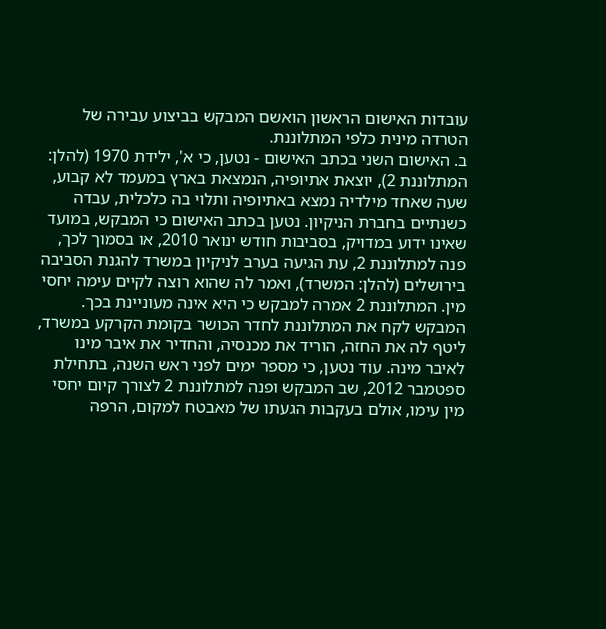עובדות האישום הראשון הואשם המבקש בביצוע עבירה של הטרדה מינית כלפי המתלוננת.
ב. האישום השני בכתב האישום - נטען, כי א', ילידת 1970 (להלן: המתלוננת 2), יוצאת אתיופיה, הנמצאת בארץ במעמד לא קבוע, שעה שאחד מילדיה נמצא באתיופיה ותלוי בה כלכלית, עבדה כשנתיים בחברת הניקיון. נטען בכתב האישום כי המבקש, במועד שאינו ידוע במדויק, בסביבות חודש ינואר 2010, או בסמוך לכך, פנה למתלוננת 2, עת הגיעה בערב לניקיון במשרד להגנת הסביבה בירושלים (להלן: המשרד), ואמר לה שהוא רוצה לקיים עימה יחסי מין. המתלוננת 2 אמרה למבקש כי היא אינה מעוניינת בכך. המבקש לקח את המתלוננת לחדר הכושר בקומת הקרקע במשרד, ליטף לה את החזה, הוריד את מכנסיה, והחדיר את איבר מינו לאיבר מינה. עוד נטען, כי מספר ימים לפני ראש השנה, בתחילת ספטמבר 2012, שב המבקש ופנה למתלוננת 2 לצורך קיום יחסי מין עימו, אולם בעקבות הגעתו של מאבטח למקום, הרפה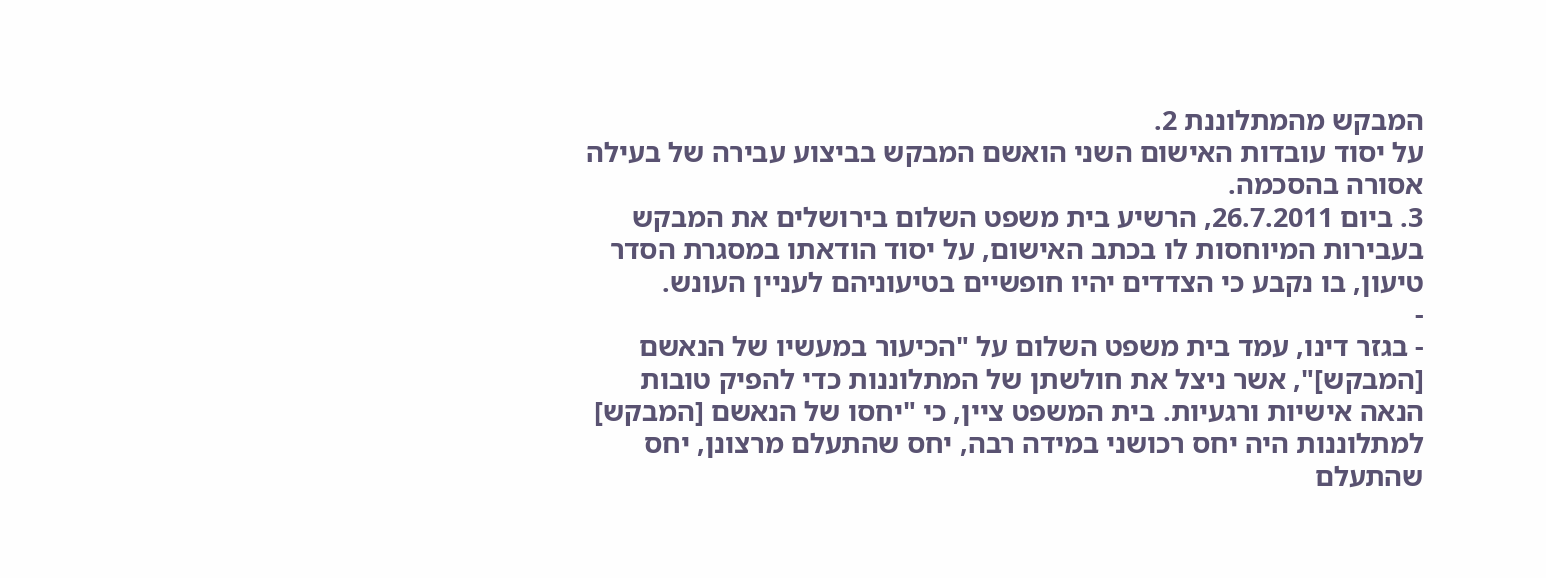המבקש מהמתלוננת 2.
על יסוד עובדות האישום השני הואשם המבקש בביצוע עבירה של בעילה אסורה בהסכמה.
3. ביום 26.7.2011, הרשיע בית משפט השלום בירושלים את המבקש בעבירות המיוחסות לו בכתב האישום, על יסוד הודאתו במסגרת הסדר טיעון, בו נקבע כי הצדדים יהיו חופשיים בטיעוניהם לעניין העונש.
-
- בגזר דינו, עמד בית משפט השלום על "הכיעור במעשיו של הנאשם [המבקש]", אשר ניצל את חולשתן של המתלוננות כדי להפיק טובות הנאה אישיות ורגעיות. בית המשפט ציין, כי "יחסו של הנאשם [המבקש] למתלוננות היה יחס רכושני במידה רבה, יחס שהתעלם מרצונן, יחס שהתעלם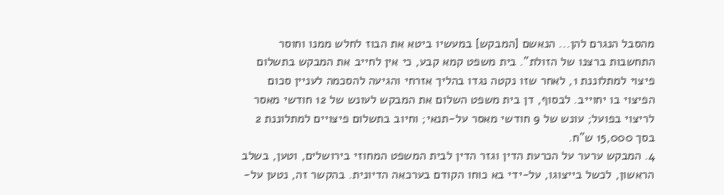מהסבל הנגרם להן... הנאשם [המבקש] במעשיו ביטא את הבוז לחלש ממנו וחוסר התחשבות ברצנו של הזולת". בית משפט קמא קבע, כי אין לחייב את המבקש בתשלום פיצוי למתלוננת 1, לאחר שזו נקטה נגדו בהליך אזרחי והגיעה להסכמה לעניין סכום הפיצוי בו יחוייב. לבסוף, דן בית משפט השלום את המבקש לעונש של 12 חודשי מאסר לריצוי בפועל; עונש של 9 חודשי מאסר על-תנאי; וחיוב בתשלום פיצויים למתלוננת 2 בסך 15,000 ש"ח.
4. המבקש ערער על הכרעת הדין וגזר הדין לבית המשפט המחוזי בירושלים, וטען, בשלב הראשון, לכשל בייצוגו, על-ידי בא כוחו הקודם בערכאה הדיונית. בהקשר זה, נטען על-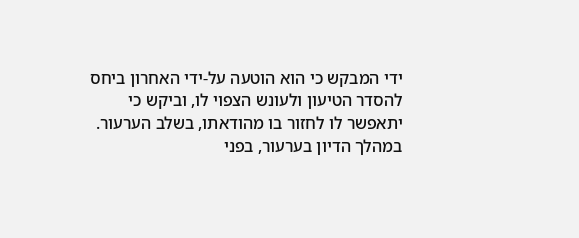ידי המבקש כי הוא הוטעה על-ידי האחרון ביחס להסדר הטיעון ולעונש הצפוי לו, וביקש כי יתאפשר לו לחזור בו מהודאתו, בשלב הערעור. במהלך הדיון בערעור, בפני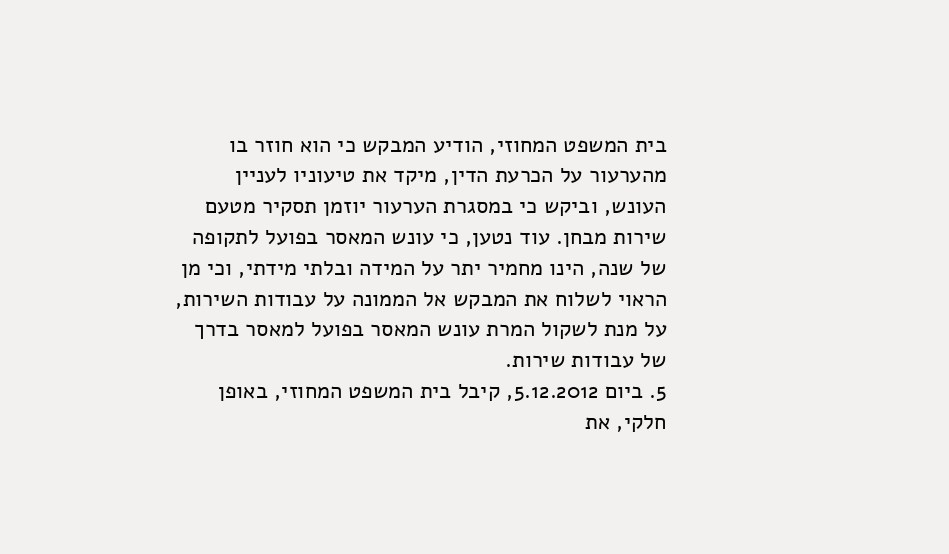בית המשפט המחוזי, הודיע המבקש כי הוא חוזר בו מהערעור על הכרעת הדין, מיקד את טיעוניו לעניין העונש, וביקש כי במסגרת הערעור יוזמן תסקיר מטעם שירות מבחן. עוד נטען, כי עונש המאסר בפועל לתקופה של שנה, הינו מחמיר יתר על המידה ובלתי מידתי, וכי מן הראוי לשלוח את המבקש אל הממונה על עבודות השירות, על מנת לשקול המרת עונש המאסר בפועל למאסר בדרך של עבודות שירות.
5. ביום 5.12.2012, קיבל בית המשפט המחוזי, באופן חלקי, את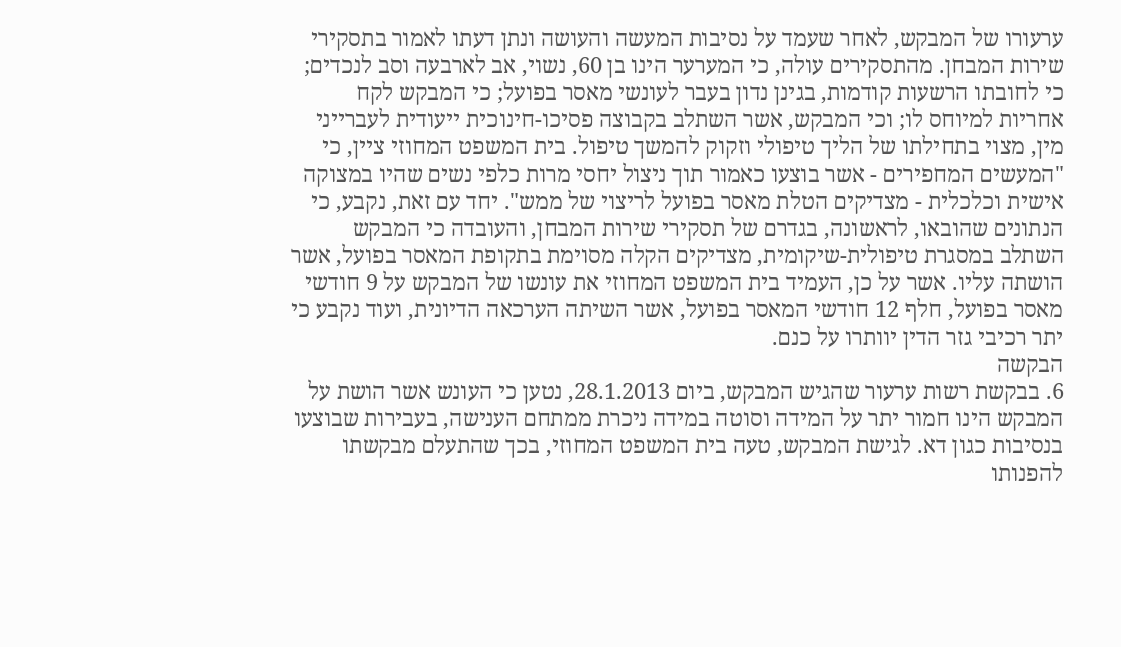ערעורו של המבקש, לאחר שעמד על נסיבות המעשה והעושה ונתן דעתו לאמור בתסקירי שירות המבחן. מהתסקירים עולה, כי המערער הינו בן 60, נשוי, אב לארבעה וסב לנכדים; כי לחובתו הרשעות קודמות, בגינן נדון בעבר לעונשי מאסר בפועל; כי המבקש לקח אחריות למיוחס לו; וכי המבקש, אשר השתלב בקבוצה פסיכו-חינוכית ייעודית לעברייני מין, מצוי בתחילתו של הליך טיפולי וזקוק להמשך טיפול. בית המשפט המחוזי ציין, כי "המעשים המחפירים - אשר בוצעו כאמור תוך ניצול יחסי מרות כלפי נשים שהיו במצוקה אישית וכלכלית - מצדיקים הטלת מאסר בפועל לריצוי של ממש". יחד עם זאת, נקבע, כי הנתונים שהובאו, לראשונה, בגדרם של תסקירי שירות המבחן, והעובדה כי המבקש השתלב במסגרת טיפולית-שיקומית, מצדיקים הקלה מסוימת בתקופת המאסר בפועל, אשר הושתה עליו. אשר על כן, העמיד בית המשפט המחוזי את עונשו של המבקש על 9 חודשי מאסר בפועל, חלף 12 חודשי המאסר בפועל, אשר השיתה הערכאה הדיונית, ועוד נקבע כי יתר רכיבי גזר הדין יוותרו על כנם.
הבקשה
6. בבקשת רשות ערעור שהגיש המבקש, ביום 28.1.2013, נטען כי העונש אשר הושת על המבקש הינו חמור יתר על המידה וסוטה במידה ניכרת ממתחם הענישה, בעבירות שבוצעו בנסיבות כגון דא. לגישת המבקש, טעה בית המשפט המחוזי, בכך שהתעלם מבקשתו להפנותו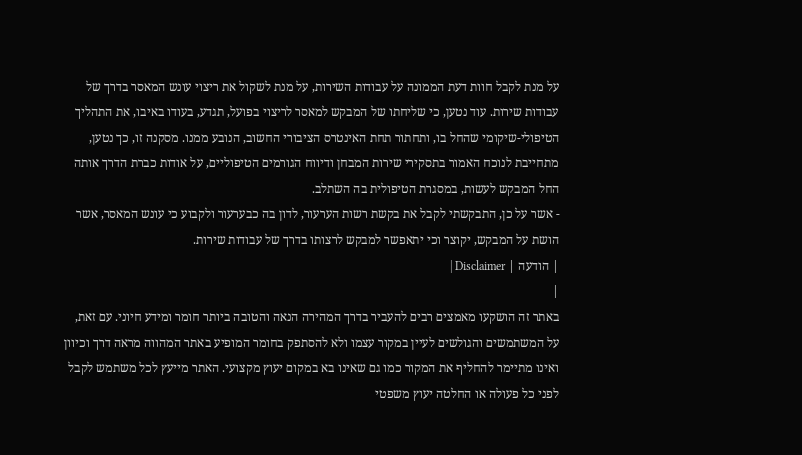על מנת לקבל חוות דעת הממונה על עבודות השירות, על מנת לשקול את ריצוי עונש המאסר בדרך של עבודות שירות. עוד נטען, כי שליחתו של המבקש למאסר לריצוי בפועל, תגדע, בעודו באיבו, את התהליך הטיפולי-שיקומי שהחל בו, ותחתור תחת האינטרס הציבורי החשוב, הנובע ממנו. מסקנה זו, כך נטען, מתחייבת לנוכח האמור בתסקירי שירות המבחן ודיווח הגורמים הטיפוליים, על אודות כברת הדרך אותה החל המבקש לעשות, במסגרת הטיפולית בה השתלב.
- אשר על כן, התבקשתי לקבל את בקשת רשות הערעור, לדון בה כבערעור ולקבוע כי עונש המאסר, אשר הושת על המבקש, יקוצר וכי יתאפשר למבקש לרצותו בדרך של עבודות שירות.
| הודעה | Disclaimer |
|
באתר זה הושקעו מאמצים רבים להעביר בדרך המהירה הנאה והטובה ביותר חומר ומידע חיוני. עם זאת, על המשתמשים והגולשים לעיין במקור עצמו ולא להסתפק בחומר המופיע באתר המהווה מראה דרך וכיוון ואינו מתיימר להחליף את המקור כמו גם שאינו בא במקום יעוץ מקצועי. האתר מייעץ לכל משתמש לקבל לפני כל פעולה או החלטה יעוץ משפטי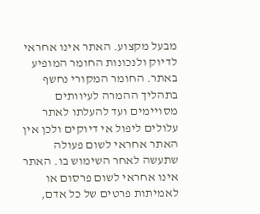מבעל מקצוע. האתר אינו אחראי לדיוק ולנכונות החומר המופיע באתר. החומר המקורי נחשף בתהליך ההמרה לעיוותים מסויימים ועד להעלתו לאתר עלולים ליפול אי דיוקים ולכן אין האתר אחראי לשום פעולה שתעשה לאחר השימוש בו. האתר אינו אחראי לשום פרסום או לאמיתות פרטים של כל אדם,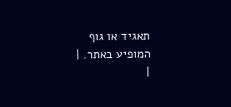תאגיד או גוף המופיע באתר. |
|